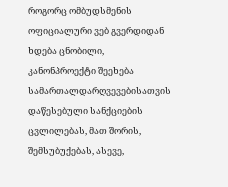როგორც ომბუდსმენის ოფიციალური ვებ გვერდიდან ხდება ცნობილი, კანონპროექტი შეეხება სამართალდარღვევებისათვის დაწესებული სანქციების ცვლილებას, მათ შორის, შემსუბუქებას, ასევე,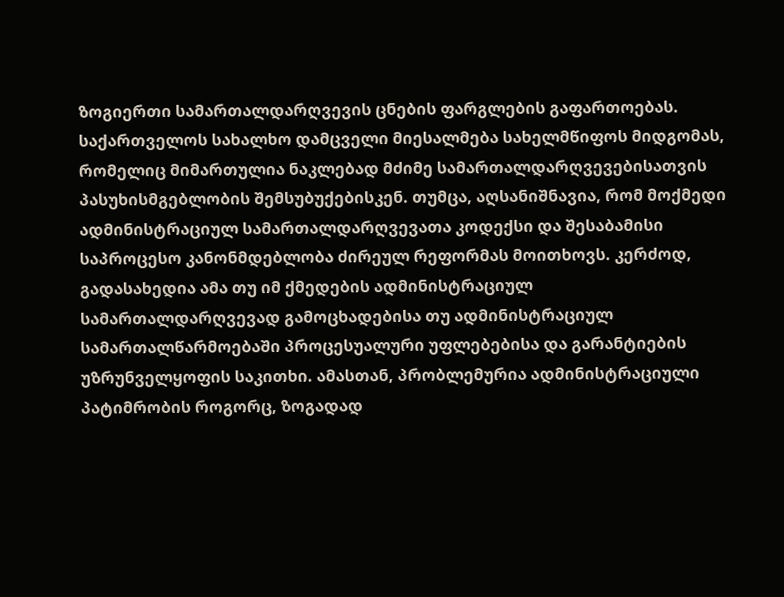ზოგიერთი სამართალდარღვევის ცნების ფარგლების გაფართოებას.
საქართველოს სახალხო დამცველი მიესალმება სახელმწიფოს მიდგომას, რომელიც მიმართულია ნაკლებად მძიმე სამართალდარღვევებისათვის პასუხისმგებლობის შემსუბუქებისკენ. თუმცა, აღსანიშნავია, რომ მოქმედი ადმინისტრაციულ სამართალდარღვევათა კოდექსი და შესაბამისი საპროცესო კანონმდებლობა ძირეულ რეფორმას მოითხოვს. კერძოდ, გადასახედია ამა თუ იმ ქმედების ადმინისტრაციულ სამართალდარღვევად გამოცხადებისა თუ ადმინისტრაციულ სამართალწარმოებაში პროცესუალური უფლებებისა და გარანტიების უზრუნველყოფის საკითხი. ამასთან, პრობლემურია ადმინისტრაციული პატიმრობის როგორც, ზოგადად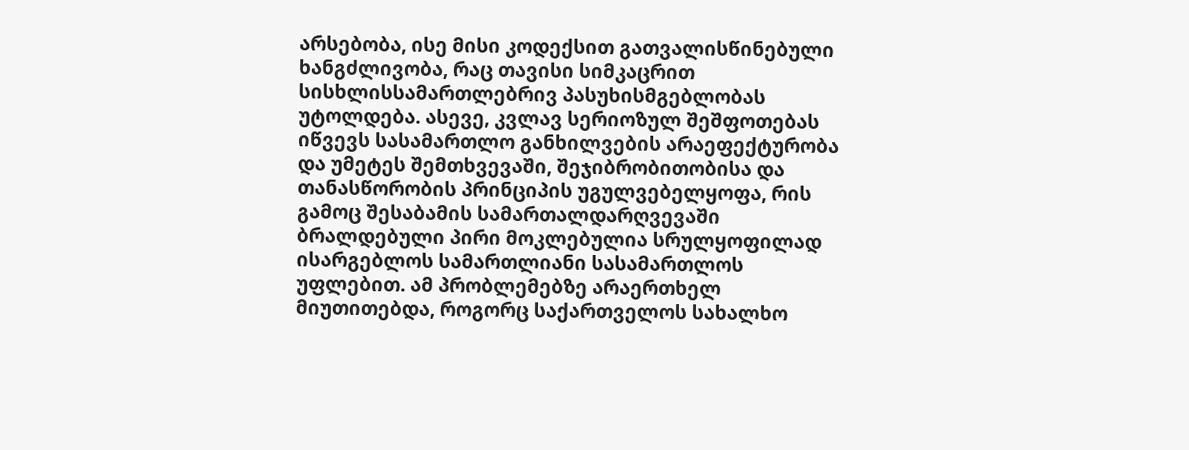არსებობა, ისე მისი კოდექსით გათვალისწინებული ხანგძლივობა, რაც თავისი სიმკაცრით სისხლისსამართლებრივ პასუხისმგებლობას უტოლდება. ასევე, კვლავ სერიოზულ შეშფოთებას იწვევს სასამართლო განხილვების არაეფექტურობა და უმეტეს შემთხვევაში, შეჯიბრობითობისა და თანასწორობის პრინციპის უგულვებელყოფა, რის გამოც შესაბამის სამართალდარღვევაში ბრალდებული პირი მოკლებულია სრულყოფილად ისარგებლოს სამართლიანი სასამართლოს უფლებით. ამ პრობლემებზე არაერთხელ მიუთითებდა, როგორც საქართველოს სახალხო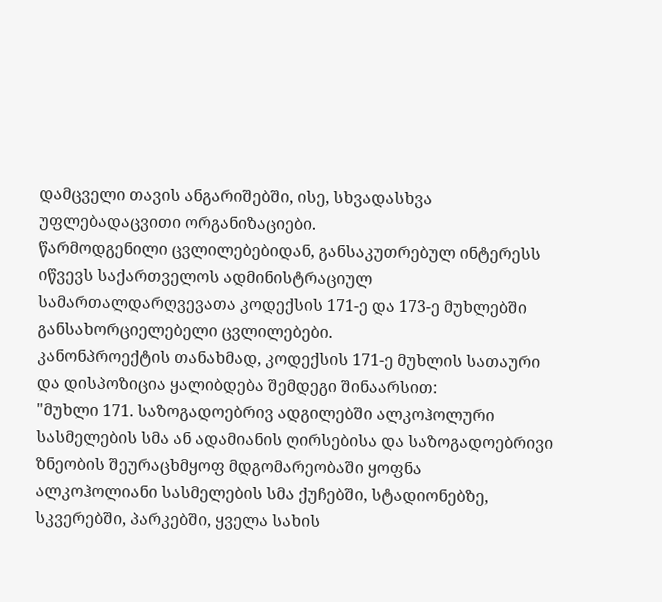დამცველი თავის ანგარიშებში, ისე, სხვადასხვა უფლებადაცვითი ორგანიზაციები.
წარმოდგენილი ცვლილებებიდან, განსაკუთრებულ ინტერესს იწვევს საქართველოს ადმინისტრაციულ სამართალდარღვევათა კოდექსის 171-ე და 173-ე მუხლებში განსახორციელებელი ცვლილებები.
კანონპროექტის თანახმად, კოდექსის 171-ე მუხლის სათაური და დისპოზიცია ყალიბდება შემდეგი შინაარსით:
"მუხლი 171. საზოგადოებრივ ადგილებში ალკოჰოლური სასმელების სმა ან ადამიანის ღირსებისა და საზოგადოებრივი ზნეობის შეურაცხმყოფ მდგომარეობაში ყოფნა
ალკოჰოლიანი სასმელების სმა ქუჩებში, სტადიონებზე, სკვერებში, პარკებში, ყველა სახის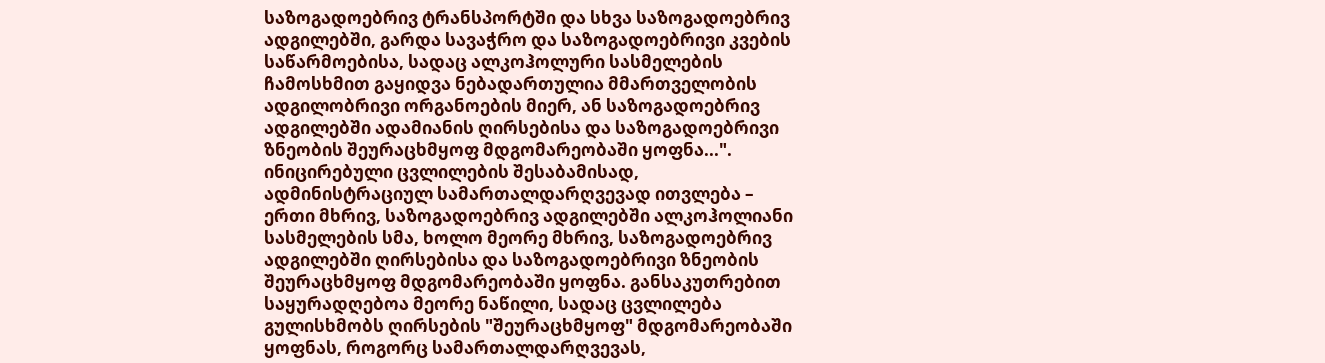საზოგადოებრივ ტრანსპორტში და სხვა საზოგადოებრივ ადგილებში, გარდა სავაჭრო და საზოგადოებრივი კვების საწარმოებისა, სადაც ალკოჰოლური სასმელების ჩამოსხმით გაყიდვა ნებადართულია მმართველობის ადგილობრივი ორგანოების მიერ, ან საზოგადოებრივ ადგილებში ადამიანის ღირსებისა და საზოგადოებრივი ზნეობის შეურაცხმყოფ მდგომარეობაში ყოფნა...".
ინიცირებული ცვლილების შესაბამისად, ადმინისტრაციულ სამართალდარღვევად ითვლება – ერთი მხრივ, საზოგადოებრივ ადგილებში ალკოჰოლიანი სასმელების სმა, ხოლო მეორე მხრივ, საზოგადოებრივ ადგილებში ღირსებისა და საზოგადოებრივი ზნეობის შეურაცხმყოფ მდგომარეობაში ყოფნა. განსაკუთრებით საყურადღებოა მეორე ნაწილი, სადაც ცვლილება გულისხმობს ღირსების "შეურაცხმყოფ" მდგომარეობაში ყოფნას, როგორც სამართალდარღვევას,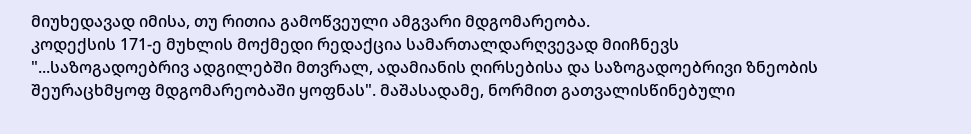მიუხედავად იმისა, თუ რითია გამოწვეული ამგვარი მდგომარეობა.
კოდექსის 171-ე მუხლის მოქმედი რედაქცია სამართალდარღვევად მიიჩნევს "...საზოგადოებრივ ადგილებში მთვრალ, ადამიანის ღირსებისა და საზოგადოებრივი ზნეობის შეურაცხმყოფ მდგომარეობაში ყოფნას". მაშასადამე, ნორმით გათვალისწინებული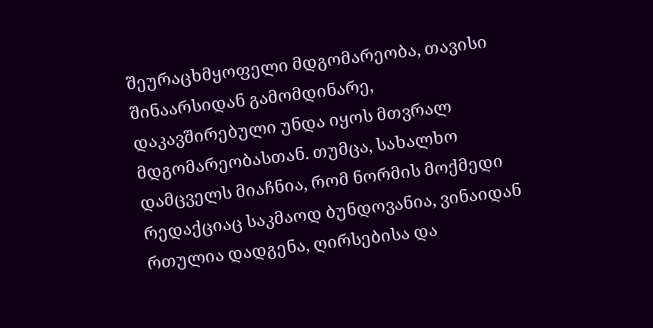შეურაცხმყოფელი მდგომარეობა, თავისი შინაარსიდან გამომდინარე, დაკავშირებული უნდა იყოს მთვრალ მდგომარეობასთან. თუმცა, სახალხო დამცველს მიაჩნია, რომ ნორმის მოქმედი რედაქციაც საკმაოდ ბუნდოვანია, ვინაიდან რთულია დადგენა, ღირსებისა და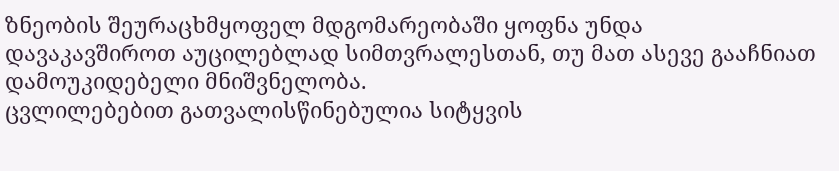ზნეობის შეურაცხმყოფელ მდგომარეობაში ყოფნა უნდა დავაკავშიროთ აუცილებლად სიმთვრალესთან, თუ მათ ასევე გააჩნიათ დამოუკიდებელი მნიშვნელობა.
ცვლილებებით გათვალისწინებულია სიტყვის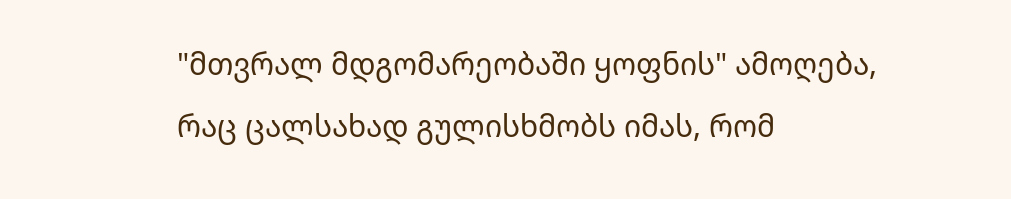"მთვრალ მდგომარეობაში ყოფნის" ამოღება, რაც ცალსახად გულისხმობს იმას, რომ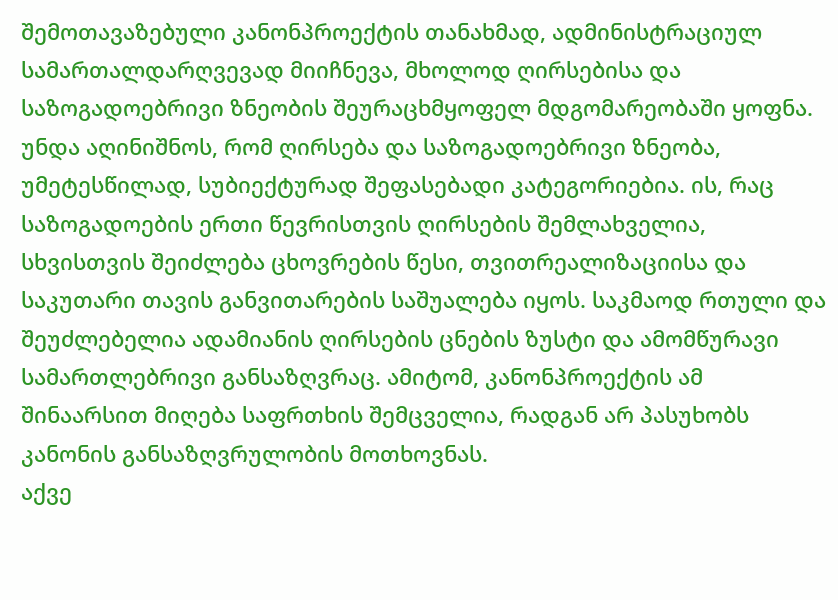შემოთავაზებული კანონპროექტის თანახმად, ადმინისტრაციულ სამართალდარღვევად მიიჩნევა, მხოლოდ ღირსებისა და საზოგადოებრივი ზნეობის შეურაცხმყოფელ მდგომარეობაში ყოფნა.
უნდა აღინიშნოს, რომ ღირსება და საზოგადოებრივი ზნეობა, უმეტესწილად, სუბიექტურად შეფასებადი კატეგორიებია. ის, რაც საზოგადოების ერთი წევრისთვის ღირსების შემლახველია, სხვისთვის შეიძლება ცხოვრების წესი, თვითრეალიზაციისა და საკუთარი თავის განვითარების საშუალება იყოს. საკმაოდ რთული და შეუძლებელია ადამიანის ღირსების ცნების ზუსტი და ამომწურავი სამართლებრივი განსაზღვრაც. ამიტომ, კანონპროექტის ამ შინაარსით მიღება საფრთხის შემცველია, რადგან არ პასუხობს კანონის განსაზღვრულობის მოთხოვნას.
აქვე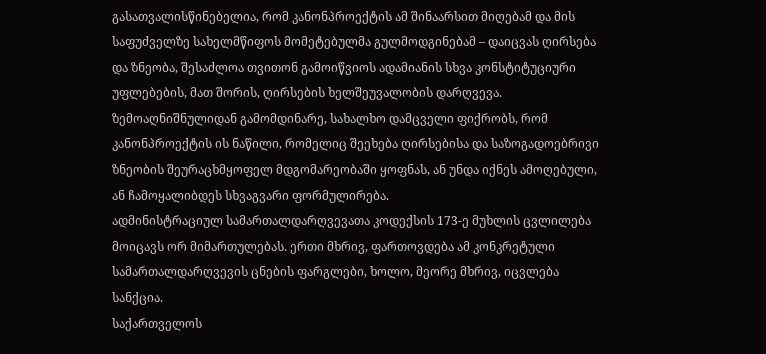გასათვალისწინებელია, რომ კანონპროექტის ამ შინაარსით მიღებამ და მის საფუძველზე სახელმწიფოს მომეტებულმა გულმოდგინებამ – დაიცვას ღირსება და ზნეობა, შესაძლოა თვითონ გამოიწვიოს ადამიანის სხვა კონსტიტუციური უფლებების, მათ შორის, ღირსების ხელშეუვალობის დარღვევა.
ზემოაღნიშნულიდან გამომდინარე, სახალხო დამცველი ფიქრობს, რომ კანონპროექტის ის ნაწილი, რომელიც შეეხება ღირსებისა და საზოგადოებრივი ზნეობის შეურაცხმყოფელ მდგომარეობაში ყოფნას, ან უნდა იქნეს ამოღებული, ან ჩამოყალიბდეს სხვაგვარი ფორმულირება.
ადმინისტრაციულ სამართალდარღვევათა კოდექსის 173-ე მუხლის ცვლილება მოიცავს ორ მიმართულებას. ერთი მხრივ, ფართოვდება ამ კონკრეტული სამართალდარღვევის ცნების ფარგლები, ხოლო, მეორე მხრივ, იცვლება სანქცია.
საქართველოს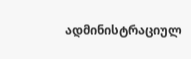ადმინისტრაციულ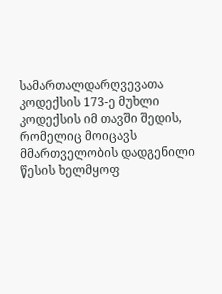სამართალდარღვევათა კოდექსის 173-ე მუხლი კოდექსის იმ თავში შედის, რომელიც მოიცავს მმართველობის დადგენილი წესის ხელმყოფ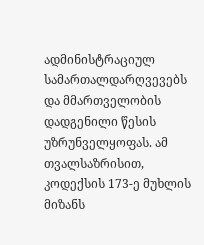ადმინისტრაციულ სამართალდარღვევებს და მმართველობის დადგენილი წესის უზრუნველყოფას. ამ თვალსაზრისით, კოდექსის 173-ე მუხლის მიზანს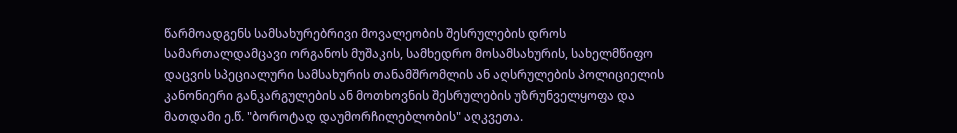წარმოადგენს სამსახურებრივი მოვალეობის შესრულების დროს სამართალდამცავი ორგანოს მუშაკის, სამხედრო მოსამსახურის, სახელმწიფო დაცვის სპეციალური სამსახურის თანამშრომლის ან აღსრულების პოლიციელის კანონიერი განკარგულების ან მოთხოვნის შესრულების უზრუნველყოფა და მათდამი ე.წ. "ბოროტად დაუმორჩილებლობის" აღკვეთა.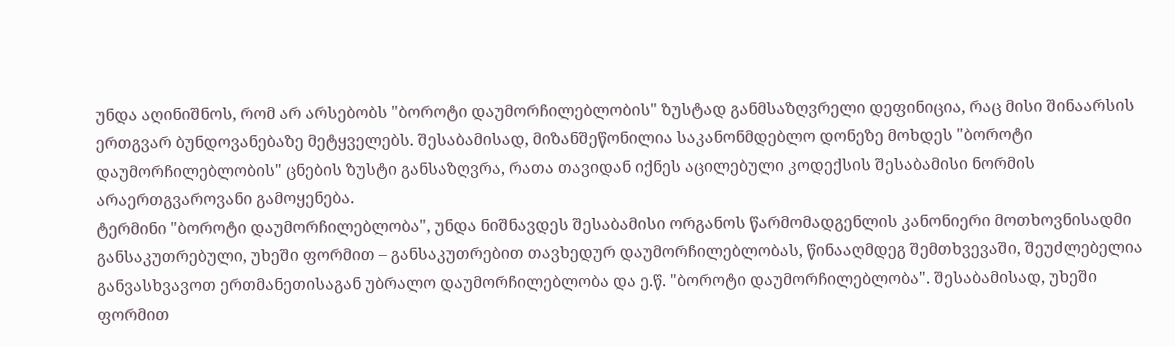უნდა აღინიშნოს, რომ არ არსებობს "ბოროტი დაუმორჩილებლობის" ზუსტად განმსაზღვრელი დეფინიცია, რაც მისი შინაარსის ერთგვარ ბუნდოვანებაზე მეტყველებს. შესაბამისად, მიზანშეწონილია საკანონმდებლო დონეზე მოხდეს "ბოროტი დაუმორჩილებლობის" ცნების ზუსტი განსაზღვრა, რათა თავიდან იქნეს აცილებული კოდექსის შესაბამისი ნორმის არაერთგვაროვანი გამოყენება.
ტერმინი "ბოროტი დაუმორჩილებლობა", უნდა ნიშნავდეს შესაბამისი ორგანოს წარმომადგენლის კანონიერი მოთხოვნისადმი განსაკუთრებული, უხეში ფორმით – განსაკუთრებით თავხედურ დაუმორჩილებლობას, წინააღმდეგ შემთხვევაში, შეუძლებელია განვასხვავოთ ერთმანეთისაგან უბრალო დაუმორჩილებლობა და ე.წ. "ბოროტი დაუმორჩილებლობა". შესაბამისად, უხეში ფორმით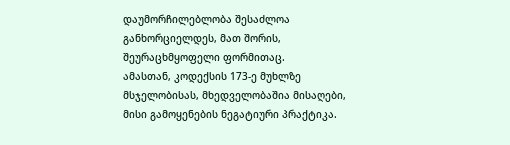დაუმორჩილებლობა შესაძლოა განხორციელდეს, მათ შორის, შეურაცხმყოფელი ფორმითაც.
ამასთან, კოდექსის 173-ე მუხლზე მსჯელობისას, მხედველობაშია მისაღები, მისი გამოყენების ნეგატიური პრაქტიკა.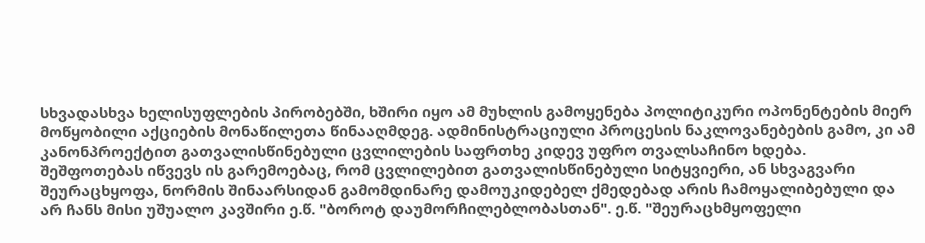სხვადასხვა ხელისუფლების პირობებში, ხშირი იყო ამ მუხლის გამოყენება პოლიტიკური ოპონენტების მიერ მოწყობილი აქციების მონაწილეთა წინააღმდეგ. ადმინისტრაციული პროცესის ნაკლოვანებების გამო, კი ამ კანონპროექტით გათვალისწინებული ცვლილების საფრთხე კიდევ უფრო თვალსაჩინო ხდება.
შეშფოთებას იწვევს ის გარემოებაც, რომ ცვლილებით გათვალისწინებული სიტყვიერი, ან სხვაგვარი შეურაცხყოფა, ნორმის შინაარსიდან გამომდინარე დამოუკიდებელ ქმედებად არის ჩამოყალიბებული და არ ჩანს მისი უშუალო კავშირი ე.წ. "ბოროტ დაუმორჩილებლობასთან". ე.წ. "შეურაცხმყოფელი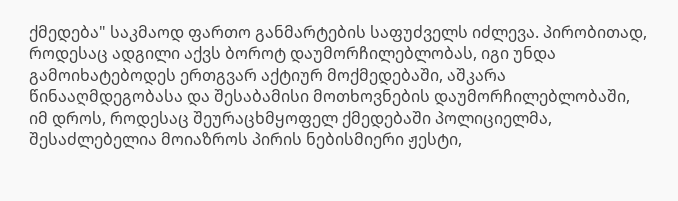ქმედება" საკმაოდ ფართო განმარტების საფუძველს იძლევა. პირობითად, როდესაც ადგილი აქვს ბოროტ დაუმორჩილებლობას, იგი უნდა გამოიხატებოდეს ერთგვარ აქტიურ მოქმედებაში, აშკარა წინააღმდეგობასა და შესაბამისი მოთხოვნების დაუმორჩილებლობაში, იმ დროს, როდესაც შეურაცხმყოფელ ქმედებაში პოლიციელმა, შესაძლებელია მოიაზროს პირის ნებისმიერი ჟესტი,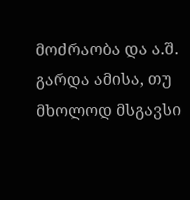მოძრაობა და ა.შ. გარდა ამისა, თუ მხოლოდ მსგავსი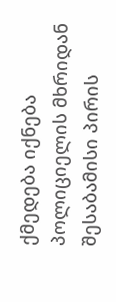ქმედება იქნება პოლიციელის მხრიდან შესაბამისი პირის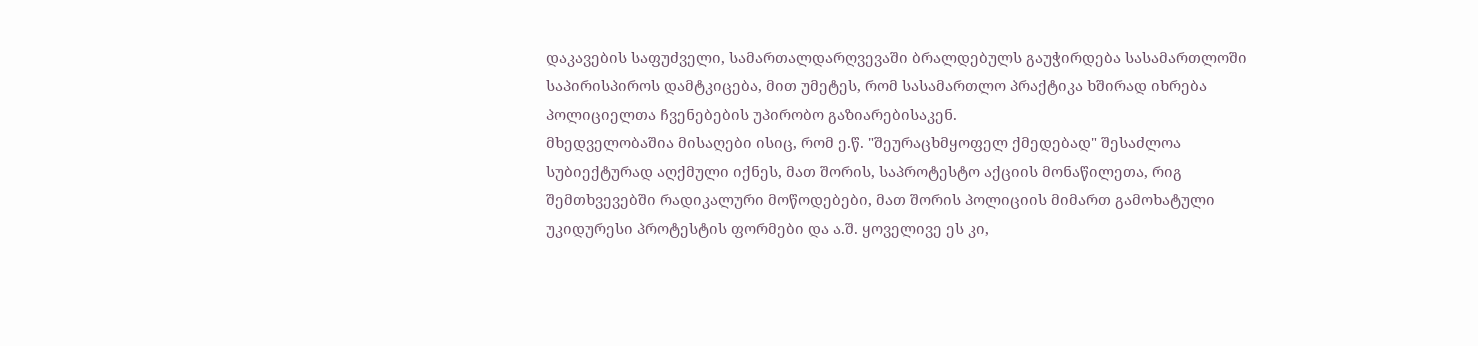დაკავების საფუძველი, სამართალდარღვევაში ბრალდებულს გაუჭირდება სასამართლოში საპირისპიროს დამტკიცება, მით უმეტეს, რომ სასამართლო პრაქტიკა ხშირად იხრება პოლიციელთა ჩვენებების უპირობო გაზიარებისაკენ.
მხედველობაშია მისაღები ისიც, რომ ე.წ. "შეურაცხმყოფელ ქმედებად" შესაძლოა სუბიექტურად აღქმული იქნეს, მათ შორის, საპროტესტო აქციის მონაწილეთა, რიგ შემთხვევებში რადიკალური მოწოდებები, მათ შორის პოლიციის მიმართ გამოხატული უკიდურესი პროტესტის ფორმები და ა.შ. ყოველივე ეს კი,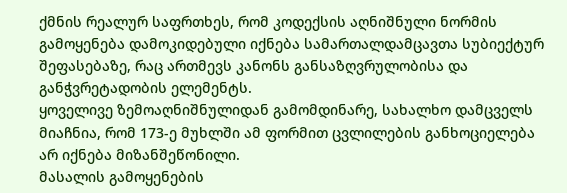ქმნის რეალურ საფრთხეს, რომ კოდექსის აღნიშნული ნორმის გამოყენება დამოკიდებული იქნება სამართალდამცავთა სუბიექტურ შეფასებაზე, რაც ართმევს კანონს განსაზღვრულობისა და განჭვრეტადობის ელემენტს.
ყოველივე ზემოაღნიშნულიდან გამომდინარე, სახალხო დამცველს მიაჩნია, რომ 173-ე მუხლში ამ ფორმით ცვლილების განხოციელება არ იქნება მიზანშეწონილი.
მასალის გამოყენების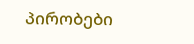პირობები